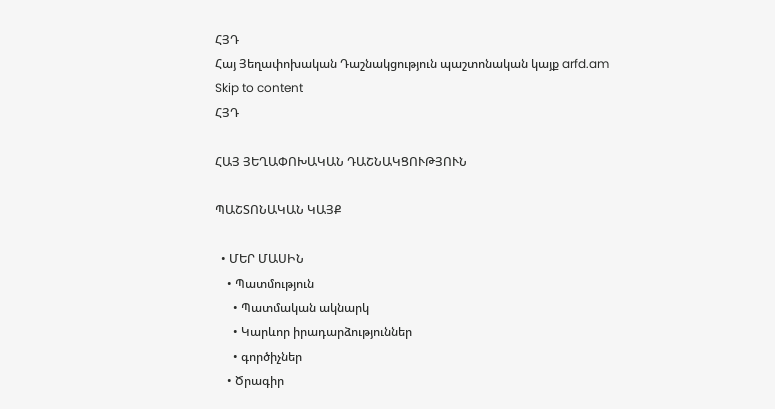ՀՅԴ
Հայ Յեղափոխական Դաշնակցություն պաշտոնական կայք arfd.am
Skip to content
ՀՅԴ

ՀԱՅ ՅԵՂԱՓՈԽԱԿԱՆ ԴԱՇՆԱԿՑՈՒԹՅՈՒՆ

ՊԱՇՏՈՆԱԿԱՆ ԿԱՅՔ

  • ՄԵՐ ՄԱՍԻՆ
    • Պատմություն
      • Պատմական ակնարկ
      • Կարևոր իրադարձություններ
      • գործիչներ
    • Ծրագիր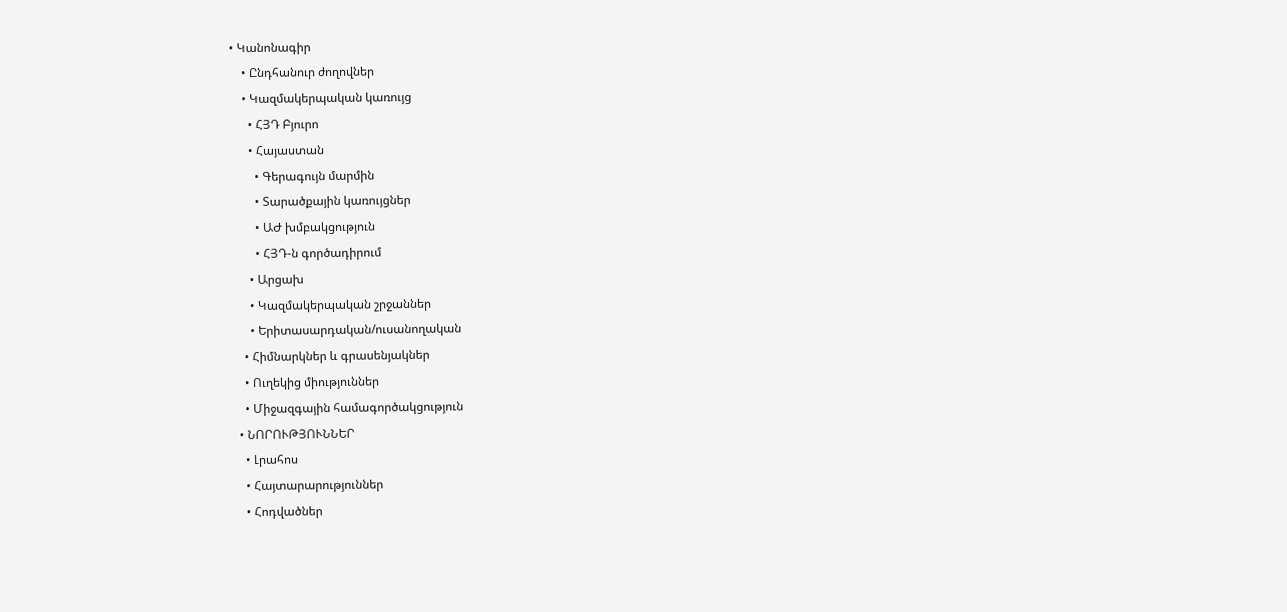• Կանոնագիր
    • Ընդհանուր ժողովներ
    • Կազմակերպական կառույց
      • ՀՅԴ Բյուրո
      • Հայաստան
        • Գերագույն մարմին
        • Տարածքային կառույցներ
        • ԱԺ խմբակցություն
        • ՀՅԴ-ն գործադիրում
      • Արցախ
      • Կազմակերպական շրջաններ
      • Երիտասարդական/ուսանողական
    • Հիմնարկներ և գրասենյակներ
    • Ուղեկից միություններ
    • Միջազգային համագործակցություն
  • ՆՈՐՈՒԹՅՈՒՆՆԵՐ
    • Լրահոս
    • Հայտարարություններ
    • Հոդվածներ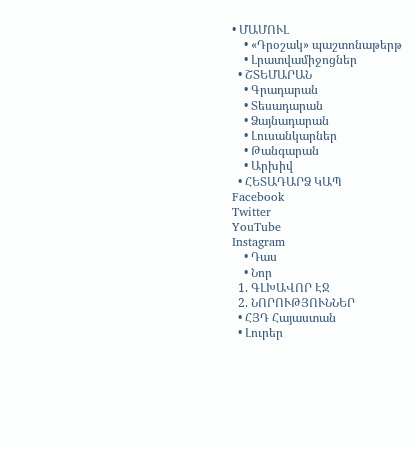• ՄԱՄՈՒԼ
    • «Դրօշակ» պաշտոնաթերթ
    • Լրատվամիջոցներ
  • ՇՏԵՄԱՐԱՆ
    • Գրադարան
    • Տեսադարան
    • Ձայնադարան
    • Լուսանկարներ
    • Թանգարան
    • Արխիվ
  • ՀԵՏԱԴԱՐՁ ԿԱՊ
Facebook
Twitter
YouTube
Instagram
    • Դաս
    • Նոր
  1. ԳԼԽԱՎՈՐ ԷՋ
  2. ՆՈՐՈՒԹՅՈՒՆՆԵՐ
  • ՀՅԴ Հայաստան
  • Լուրեր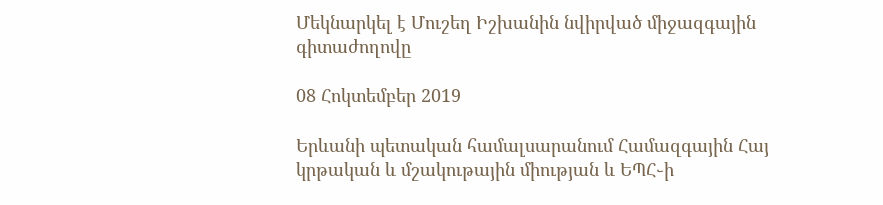Մեկնարկել է Մուշեղ Իշխանին նվիրված միջազգային գիտաժողովը

08 Հոկտեմբեր 2019

Երևանի պետական համալսարանում Համազգային Հայ կրթական և մշակութային միության և ԵՊՀ֊ի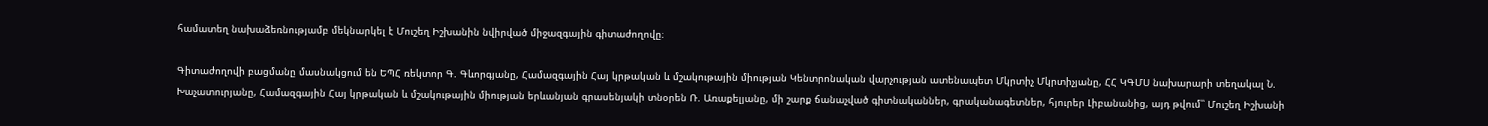համատեղ նախաձեռնությամբ մեկնարկել է Մուշեղ Իշխանին նվիրված միջազգային գիտաժողովը։

Գիտաժողովի բացմանը մասնակցում են ԵՊՀ ռեկտոր Գ. Գևորգյանը, Համազգային Հայ կրթական և մշակութային միության Կենտրոնական վարչության ատենապետ Մկրտիչ Մկրտիչյանը, ՀՀ ԿԳՄՍ նախարարի տեղակալ Ն. Խաչատուրյանը, Համազգային Հայ կրթական և մշակութային միության երևանյան գրասենյակի տնօրեն Ռ. Առաքելյանը, մի շարք ճանաչված գիտնականներ, գրականագետներ, հյուրեր Լիբանանից, այդ թվում՝՝ Մուշեղ Իշխանի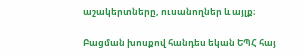աշակերտները, ուսանողներ և այլք։

Բացման խոսքով հանդես եկան ԵՊՀ հայ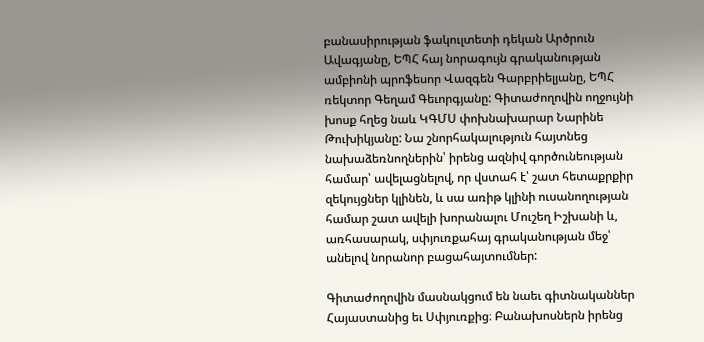բանասիրության ֆակուլտետի դեկան Արծրուն Ավագյանը, ԵՊՀ հայ նորագույն գրականության ամբիոնի պրոֆեսոր Վազգեն Գարբրիելյանը, ԵՊՀ ռեկտոր Գեղամ Գեւորգյանը: Գիտաժողովին ողջույնի խոսք հղեց նաև ԿԳՄՍ փոխնախարար Նարինե Թուխիկյանը: Նա շնորհակալություն հայտնեց նախաձեռնողներին՝ իրենց ազնիվ գործունեության համար՝ ավելացնելով, որ վստահ է՝ շատ հետաքրքիր զեկույցներ կլինեն, և սա առիթ կլինի ուսանողության համար շատ ավելի խորանալու Մուշեղ Իշխանի և, առհասարակ, սփյուռքահայ գրականության մեջ՝ անելով նորանոր բացահայտումներ:

Գիտաժողովին մասնակցում են նաեւ գիտնականներ Հայաստանից եւ Սփյուռքից։ Բանախոսներն իրենց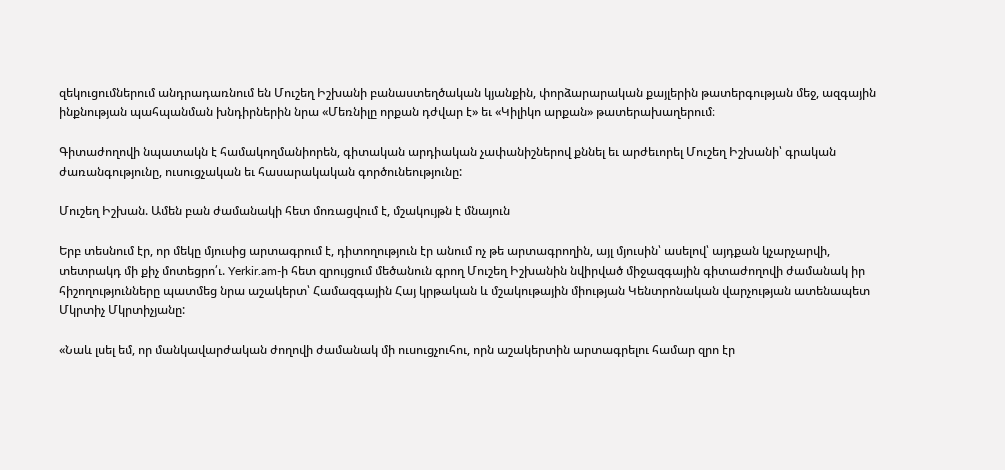զեկուցումներում անդրադառնում են Մուշեղ Իշխանի բանաստեղծական կյանքին, փորձարարական քայլերին թատերգության մեջ, ազգային ինքնության պահպանման խնդիրներին նրա «Մեռնիլը որքան դժվար է» եւ «Կիլիկո արքան» թատերախաղերում։

Գիտաժողովի նպատակն է համակողմանիորեն, գիտական արդիական չափանիշներով քննել եւ արժեւորել Մուշեղ Իշխանի՝ գրական ժառանգությունը, ուսուցչական եւ հասարակական գործունեությունը:

Մուշեղ Իշխան. Ամեն բան ժամանակի հետ մոռացվում է, մշակույթն է մնայուն

Երբ տեսնում էր, որ մեկը մյուսից արտագրում է, դիտողություն էր անում ոչ թե արտագրողին, այլ մյուսին՝ ասելով՝ այդքան կչարչարվի, տետրակդ մի քիչ մոտեցրո՛ւ. Yerkir.am-ի հետ զրույցում մեծանուն գրող Մուշեղ Իշխանին նվիրված միջազգային գիտաժողովի ժամանակ իր հիշողությունները պատմեց նրա աշակերտ՝ Համազգային Հայ կրթական և մշակութային միության Կենտրոնական վարչության ատենապետ Մկրտիչ Մկրտիչյանը:

«Նաև լսել եմ, որ մանկավարժական ժողովի ժամանակ մի ուսուցչուհու, որն աշակերտին արտագրելու համար զրո էր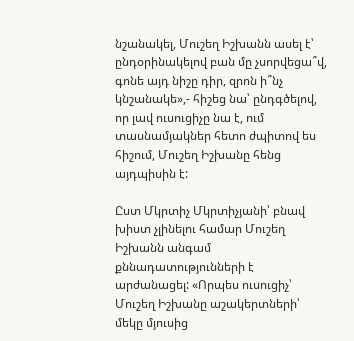նշանակել, Մուշեղ Իշխանն ասել է՝ ընդօրինակելով բան մը չսորվեցա՞վ, գոնե այդ նիշը դիր, զրոն ի՞նչ կնշանակե»,- հիշեց նա՝ ընդգծելով, որ լավ ուսուցիչը նա է, ում տասնամյակներ հետո ժպիտով ես հիշում, Մուշեղ Իշխանը հենց այդպիսին է:

Ըստ Մկրտիչ Մկրտիչյանի՝ բնավ խիստ չլինելու համար Մուշեղ Իշխանն անգամ քննադատությունների է արժանացել: «Որպես ուսուցիչ՝ Մուշեղ Իշխանը աշակերտների՝ մեկը մյուսից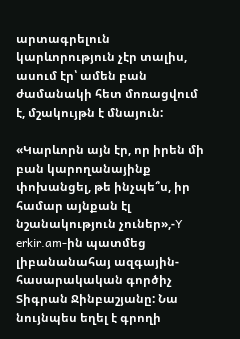արտագրելուն կարևորություն չէր տալիս, ասում էր՝ ամեն բան ժամանակի հետ մոռացվում է, մշակույթն է մնայուն:

«Կարևորն այն էր, որ իրեն մի բան կարողանայինք փոխանցել, թե ինչպե՞ս, իր համար այնքան էլ նշանակություն չուներ»,-Y erkir.am-ին պատմեց լիբանանահայ ազգային-հասարակական գործիչ Տիգրան Ջինբաշյանը: Նա նույնպես եղել է գրողի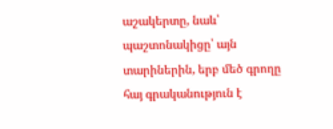աշակերտը, նաև՝ պաշտոնակիցը՝ այն տարիներին, երբ մեծ գրողը հայ գրականություն է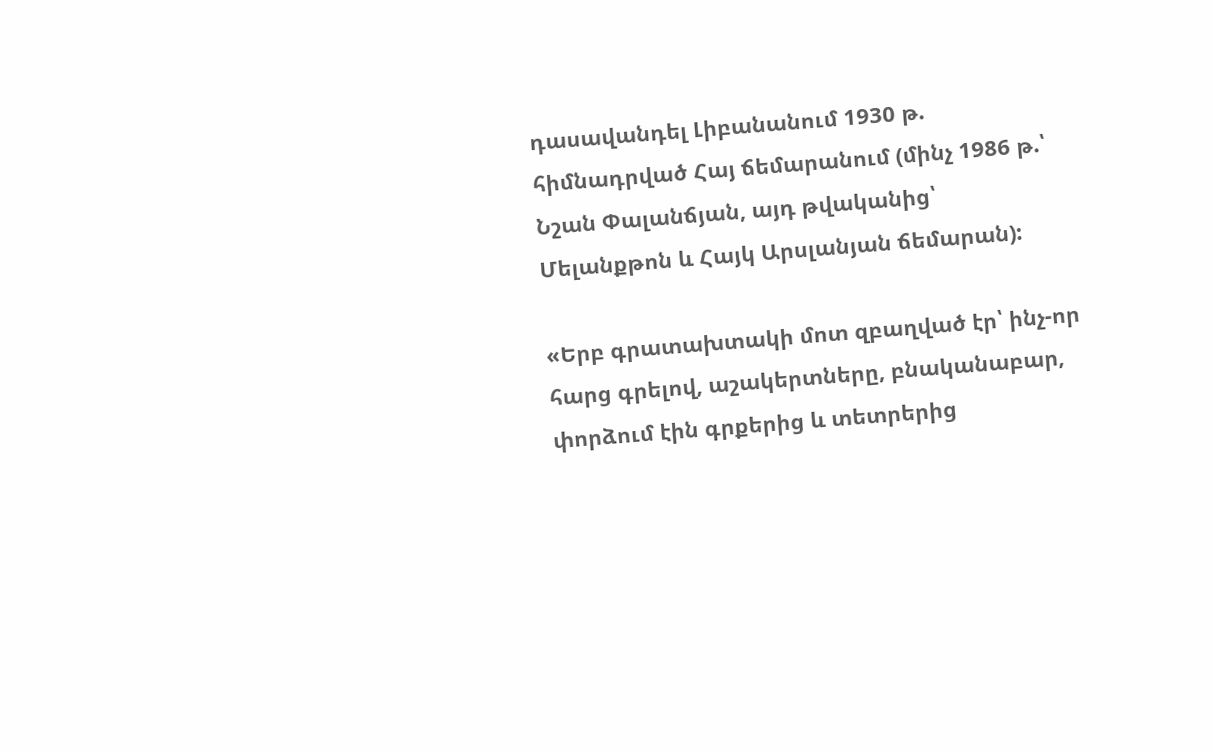դասավանդել Լիբանանում 1930 թ. հիմնադրված Հայ ճեմարանում (մինչ 1986 թ.՝ Նշան Փալանճյան, այդ թվականից՝ Մելանքթոն և Հայկ Արսլանյան ճեմարան):

«Երբ գրատախտակի մոտ զբաղված էր՝ ինչ-որ հարց գրելով, աշակերտները, բնականաբար, փորձում էին գրքերից և տետրերից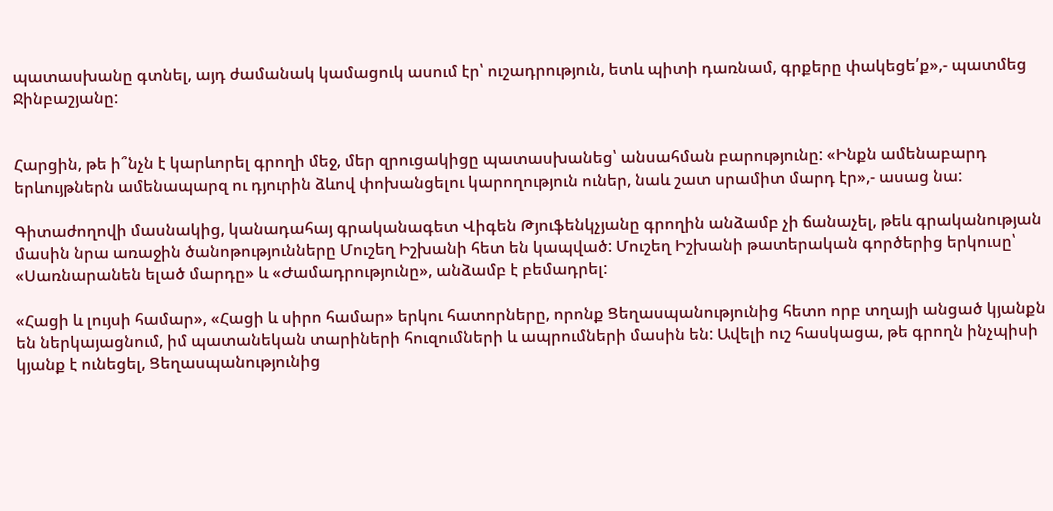պատասխանը գտնել, այդ ժամանակ կամացուկ ասում էր՝ ուշադրություն, ետև պիտի դառնամ, գրքերը փակեցե՛ք»,- պատմեց Ջինբաշյանը:


Հարցին, թե ի՞նչն է կարևորել գրողի մեջ, մեր զրուցակիցը պատասխանեց՝ անսահման բարությունը: «Ինքն ամենաբարդ երևույթներն ամենապարզ ու դյուրին ձևով փոխանցելու կարողություն ուներ, նաև շատ սրամիտ մարդ էր»,- ասաց նա:

Գիտաժողովի մասնակից, կանադահայ գրականագետ Վիգեն Թյուֆենկչյանը գրողին անձամբ չի ճանաչել, թեև գրականության մասին նրա առաջին ծանոթությունները Մուշեղ Իշխանի հետ են կապված: Մուշեղ Իշխանի թատերական գործերից երկուսը՝ «Սառնարանեն ելած մարդը» և «Ժամադրությունը», անձամբ է բեմադրել:

«Հացի և լույսի համար», «Հացի և սիրո համար» երկու հատորները, որոնք Ցեղասպանությունից հետո որբ տղայի անցած կյանքն են ներկայացնում, իմ պատանեկան տարիների հուզումների և ապրումների մասին են: Ավելի ուշ հասկացա, թե գրողն ինչպիսի կյանք է ունեցել, Ցեղասպանությունից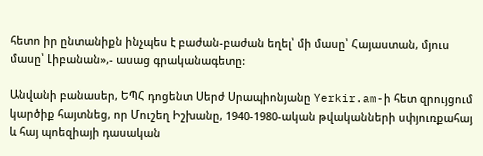հետո իր ընտանիքն ինչպես է բաժան-բաժան եղել՝ մի մասը՝ Հայաստան, մյուս մասը՝ Լիբանան»,- ասաց գրականագետը:

Անվանի բանասեր, ԵՊՀ դոցենտ Սերժ Սրապիոնյանը Yerkir.am-ի հետ զրույցում կարծիք հայտնեց, որ Մուշեղ Իշխանը, 1940-1980-ական թվականների սփյուռքահայ և հայ պոեզիայի դասական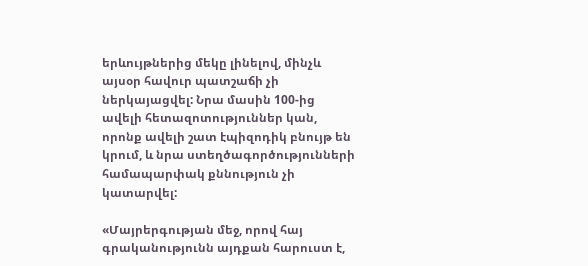երևույթներից մեկը լինելով, մինչև այսօր հավուր պատշաճի չի ներկայացվել: Նրա մասին 100-ից ավելի հետազոտություններ կան, որոնք ավելի շատ էպիզոդիկ բնույթ են կրում, և նրա ստեղծագործությունների համապարփակ քննություն չի կատարվել:

«Մայրերգության մեջ, որով հայ գրականությունն այդքան հարուստ է,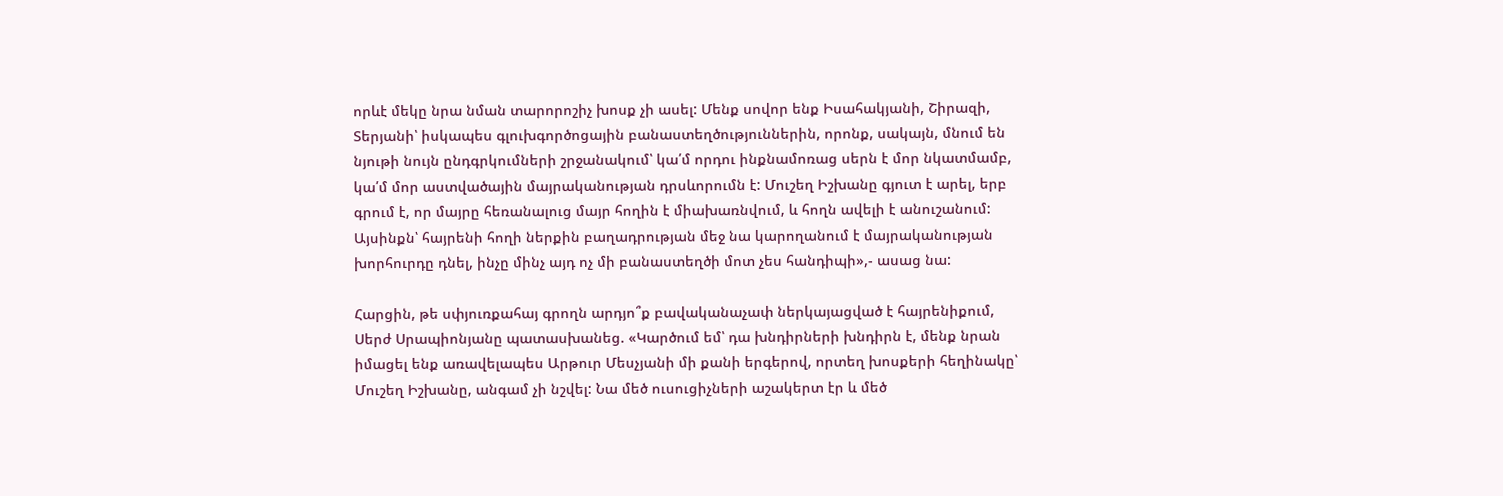որևէ մեկը նրա նման տարորոշիչ խոսք չի ասել: Մենք սովոր ենք Իսահակյանի, Շիրազի, Տերյանի՝ իսկապես գլուխգործոցային բանաստեղծություններին, որոնք, սակայն, մնում են նյութի նույն ընդգրկումների շրջանակում՝ կա՛մ որդու ինքնամոռաց սերն է մոր նկատմամբ, կա՛մ մոր աստվածային մայրականության դրսևորումն է: Մուշեղ Իշխանը գյուտ է արել, երբ գրում է, որ մայրը հեռանալուց մայր հողին է միախառնվում, և հողն ավելի է անուշանում: Այսինքն՝ հայրենի հողի ներքին բաղադրության մեջ նա կարողանում է մայրականության խորհուրդը դնել, ինչը մինչ այդ ոչ մի բանաստեղծի մոտ չես հանդիպի»,- ասաց նա:

Հարցին, թե սփյուռքահայ գրողն արդյո՞ք բավականաչափ ներկայացված է հայրենիքում, Սերժ Սրապիոնյանը պատասխանեց. «Կարծում եմ՝ դա խնդիրների խնդիրն է, մենք նրան իմացել ենք առավելապես Արթուր Մեսչյանի մի քանի երգերով, որտեղ խոսքերի հեղինակը՝ Մուշեղ Իշխանը, անգամ չի նշվել: Նա մեծ ուսուցիչների աշակերտ էր և մեծ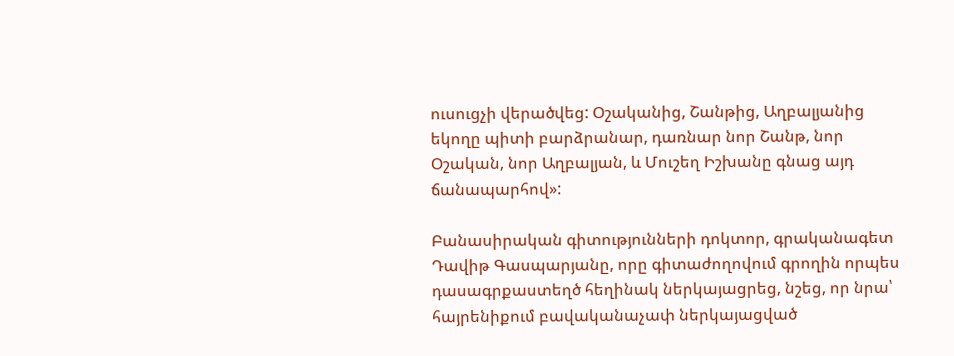ուսուցչի վերածվեց: Օշականից, Շանթից, Աղբալյանից եկողը պիտի բարձրանար, դառնար նոր Շանթ, նոր Օշական, նոր Աղբալյան, և Մուշեղ Իշխանը գնաց այդ ճանապարհով»:

Բանասիրական գիտությունների դոկտոր, գրականագետ Դավիթ Գասպարյանը, որը գիտաժողովում գրողին որպես դասագրքաստեղծ հեղինակ ներկայացրեց, նշեց, որ նրա՝ հայրենիքում բավականաչափ ներկայացված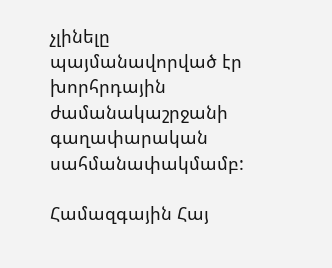չլինելը պայմանավորված էր խորհրդային ժամանակաշրջանի գաղափարական սահմանափակմամբ:

Համազգային Հայ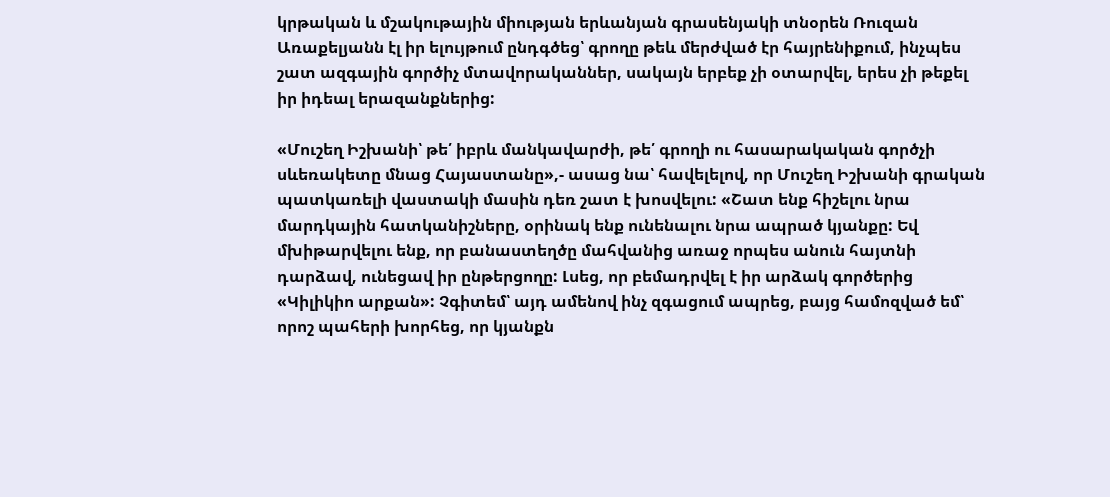կրթական և մշակութային միության երևանյան գրասենյակի տնօրեն Ռուզան Առաքելյանն էլ իր ելույթում ընդգծեց՝ գրողը թեև մերժված էր հայրենիքում, ինչպես շատ ազգային գործիչ մտավորականներ, սակայն երբեք չի օտարվել, երես չի թեքել իր իդեալ երազանքներից:

«Մուշեղ Իշխանի՝ թե՛ իբրև մանկավարժի, թե՛ գրողի ու հասարակական գործչի սևեռակետը մնաց Հայաստանը»,- ասաց նա՝ հավելելով, որ Մուշեղ Իշխանի գրական պատկառելի վաստակի մասին դեռ շատ է խոսվելու: «Շատ ենք հիշելու նրա մարդկային հատկանիշները, օրինակ ենք ունենալու նրա ապրած կյանքը: Եվ մխիթարվելու ենք, որ բանաստեղծը մահվանից առաջ որպես անուն հայտնի դարձավ, ունեցավ իր ընթերցողը: Լսեց, որ բեմադրվել է իր արձակ գործերից «Կիլիկիո արքան»: Չգիտեմ՝ այդ ամենով ինչ զգացում ապրեց, բայց համոզված եմ՝ որոշ պահերի խորհեց, որ կյանքն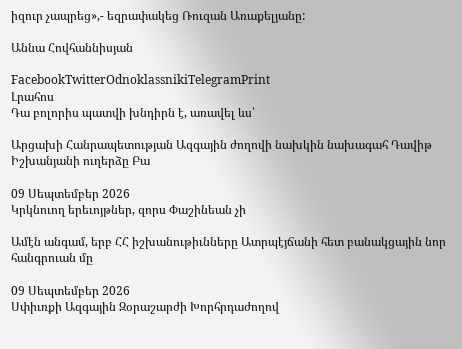իզուր չապրեց»,- եզրափակեց Ռուզան Առաքելյանը:

Աննա Հովհաննիսյան

FacebookTwitterOdnoklassnikiTelegramPrint
Լրահոս
Դա բոլորիս պատվի խնդիրն է, առավել ևս՝

Արցախի Հանրապետության Ազգային ժողովի նախկին նախագահ Դավիթ Իշխանյանի ուղերձը Բա

09 Սեպտեմբեր 2026
Կրկնուող երեւոյթներ, զորս Փաշինեան չի

Ամէն անգամ, երբ ՀՀ իշխանութիւնները Ատրպէյճանի հետ բանակցային նոր հանգրուան մը

09 Սեպտեմբեր 2026
Սփիւռքի Ազգային Զօրաշարժի Խորհրդաժողով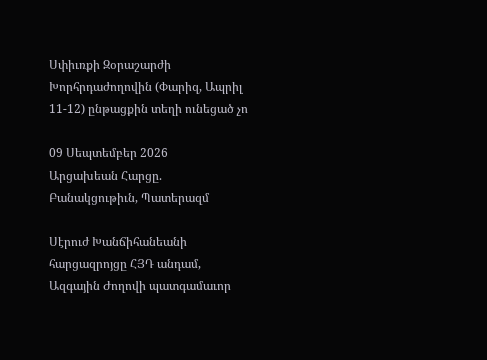Սփիւռքի Զօրաշարժի Խորհրդաժողովին (Փարիզ, Ապրիլ 11-12) ընթացքին տեղի ունեցած չո

09 Սեպտեմբեր 2026
Արցախեան Հարցը. Բանակցութիւն, Պատերազմ

Սէրուժ Խանճիհանեանի հարցազրոյցը ՀՅԴ անդամ, Ազգային Ժողովի պատգամաւոր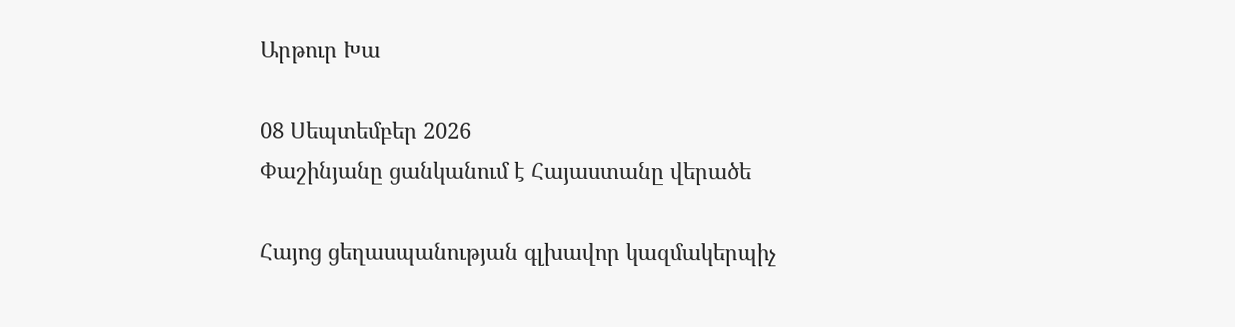Արթուր Խա

08 Սեպտեմբեր 2026
Փաշինյանը ցանկանում է Հայաստանը վերածե

Հայոց ցեղասպանության գլխավոր կազմակերպիչ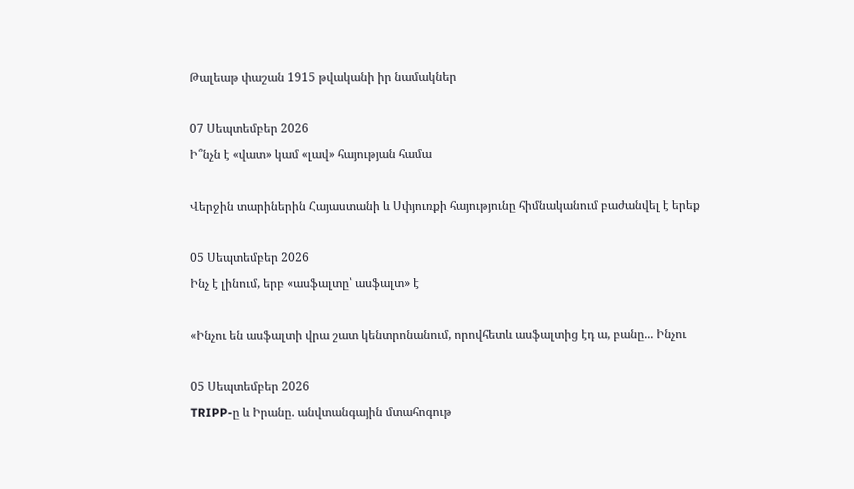Թալեաթ փաշան 1915 թվականի իր նամակներ

07 Սեպտեմբեր 2026
Ի՞նչն է «վատ» կամ «լավ» հայության համա

Վերջին տարիներին Հայաստանի և Սփյուռքի հայությունը հիմնականում բաժանվել է երեք

05 Սեպտեմբեր 2026
Ինչ է լինում, երբ «ասֆալտը՝ ասֆալտ» է

«Ինչու են ասֆալտի վրա շատ կենտրոնանում, որովհետև ասֆալտից էդ ա, բանը... Ինչու

05 Սեպտեմբեր 2026
TRIPP-ը և Իրանը. անվտանգային մտահոգութ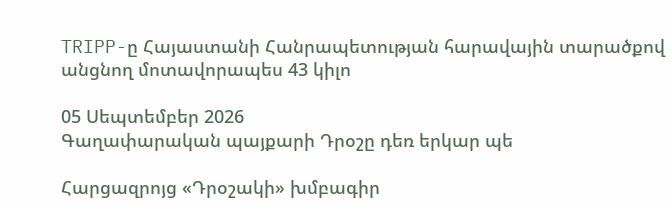TRIPP-ը Հայաստանի Հանրապետության հարավային տարածքով անցնող մոտավորապես 43 կիլո

05 Սեպտեմբեր 2026
Գաղափարական պայքարի Դրօշը դեռ երկար պե

Հարցազրոյց «Դրօշակի» խմբագիր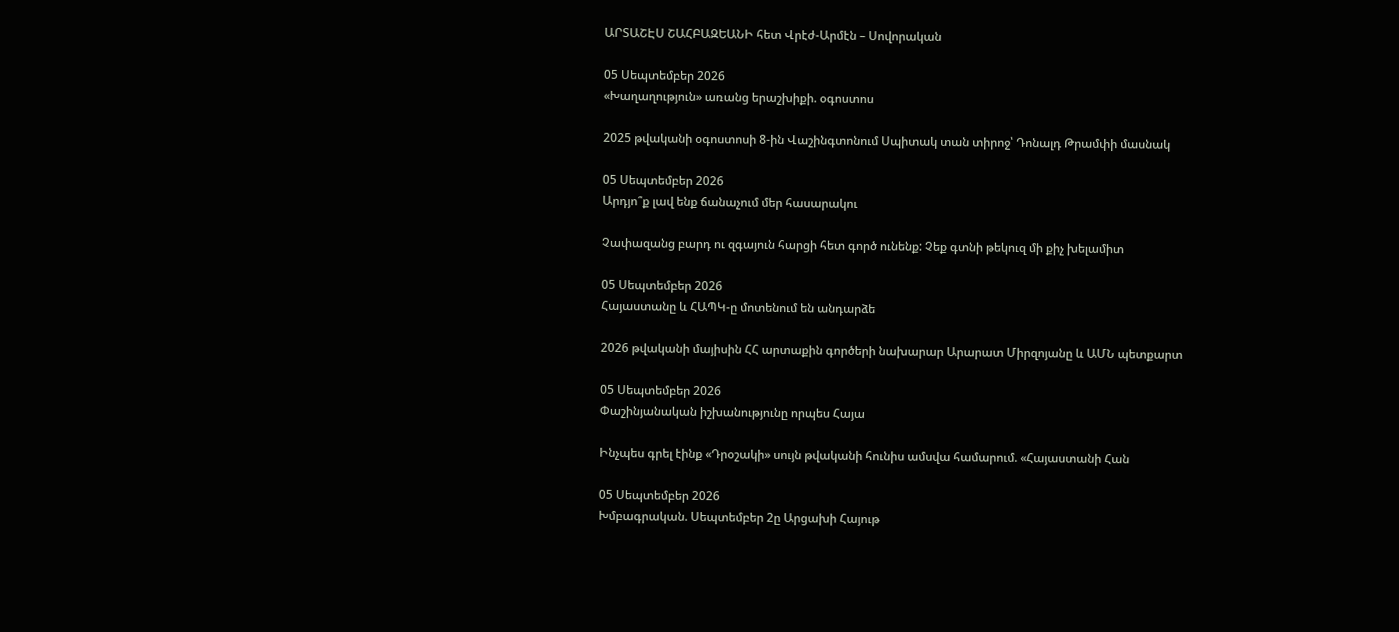ԱՐՏԱՇԷՍ ՇԱՀԲԱԶԵԱՆԻ հետ Վրէժ-Արմէն – Սովորական

05 Սեպտեմբեր 2026
«Խաղաղություն» առանց երաշխիքի. օգոստոս

2025 թվականի օգոստոսի 8-ին Վաշինգտոնում Սպիտակ տան տիրոջ՝ Դոնալդ Թրամփի մասնակ

05 Սեպտեմբեր 2026
Արդյո՞ք լավ ենք ճանաչում մեր հասարակու

Չափազանց բարդ ու զգայուն հարցի հետ գործ ունենք: Չեք գտնի թեկուզ մի քիչ խելամիտ

05 Սեպտեմբեր 2026
Հայաստանը և ՀԱՊԿ-ը մոտենում են անդարձե

2026 թվականի մայիսին ՀՀ արտաքին գործերի նախարար Արարատ Միրզոյանը և ԱՄՆ պետքարտ

05 Սեպտեմբեր 2026
Փաշինյանական իշխանությունը որպես Հայա

Ինչպես գրել էինք «Դրօշակի» սույն թվականի հունիս ամսվա համարում. «Հայաստանի Հան

05 Սեպտեմբեր 2026
Խմբագրական. Սեպտեմբեր 2ը Արցախի Հայութ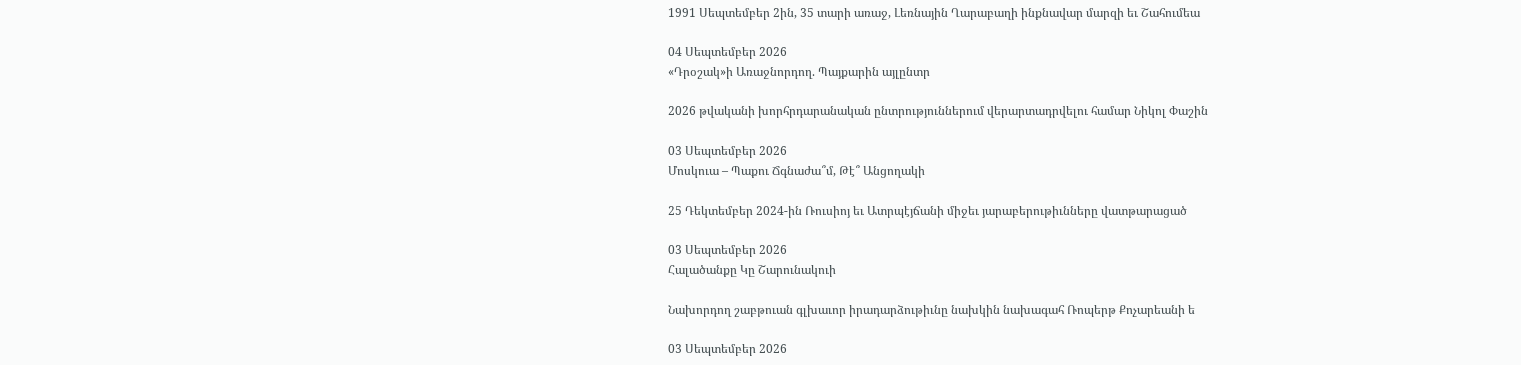1991 Սեպտեմբեր 2ին, 35 տարի առաջ, Լեռնային Ղարաբաղի ինքնավար մարզի եւ Շահումեա

04 Սեպտեմբեր 2026
«Դրօշակ»ի Առաջնորդող. Պայքարին այլընտր

2026 թվականի խորհրդարանական ընտրություններում վերարտադրվելու համար Նիկոլ Փաշին

03 Սեպտեմբեր 2026
Մոսկուա – Պաքու Ճգնաժա՞մ, Թէ՞ Անցողակի

25 Դեկտեմբեր 2024-ին Ռուսիոյ եւ Ատրպէյճանի միջեւ յարաբերութիւնները վատթարացած

03 Սեպտեմբեր 2026
Հալածանքը Կը Շարունակուի

Նախորդող շաբթուան գլխաւոր իրադարձութիւնը նախկին նախագահ Ռոպերթ Քոչարեանի ե

03 Սեպտեմբեր 2026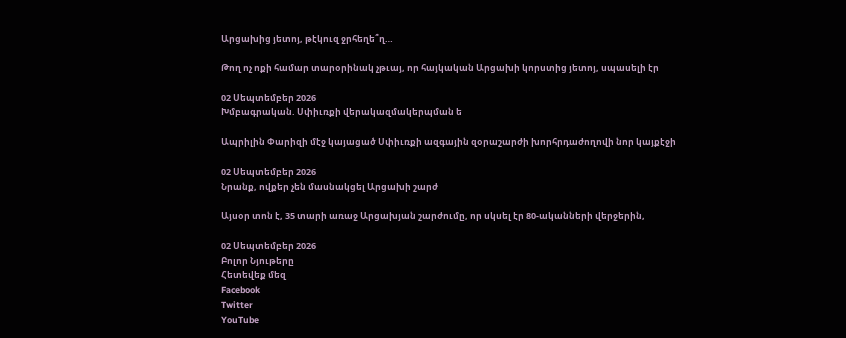Արցախից յետոյ, թէկուզ ջրհեղե՞ղ…

Թող ոչ ոքի համար տարօրինակ չթւայ, որ հայկական Արցախի կորստից յետոյ, սպասելի էր

02 Սեպտեմբեր 2026
Խմբագրական. Սփիւռքի վերակազմակերպման ե

Ապրիլին Փարիզի մէջ կայացած Սփիւռքի ազգային զօրաշարժի խորհրդաժողովի նոր կայքէջի

02 Սեպտեմբեր 2026
Նրանք, ովքեր չեն մասնակցել Արցախի շարժ

Այսօր տոն է, 35 տարի առաջ Արցախյան շարժումը, որ սկսել էր 80-ականների վերջերին,

02 Սեպտեմբեր 2026
Բոլոր Նյութերը
Հետեվեք մեզ
Facebook
Twitter
YouTube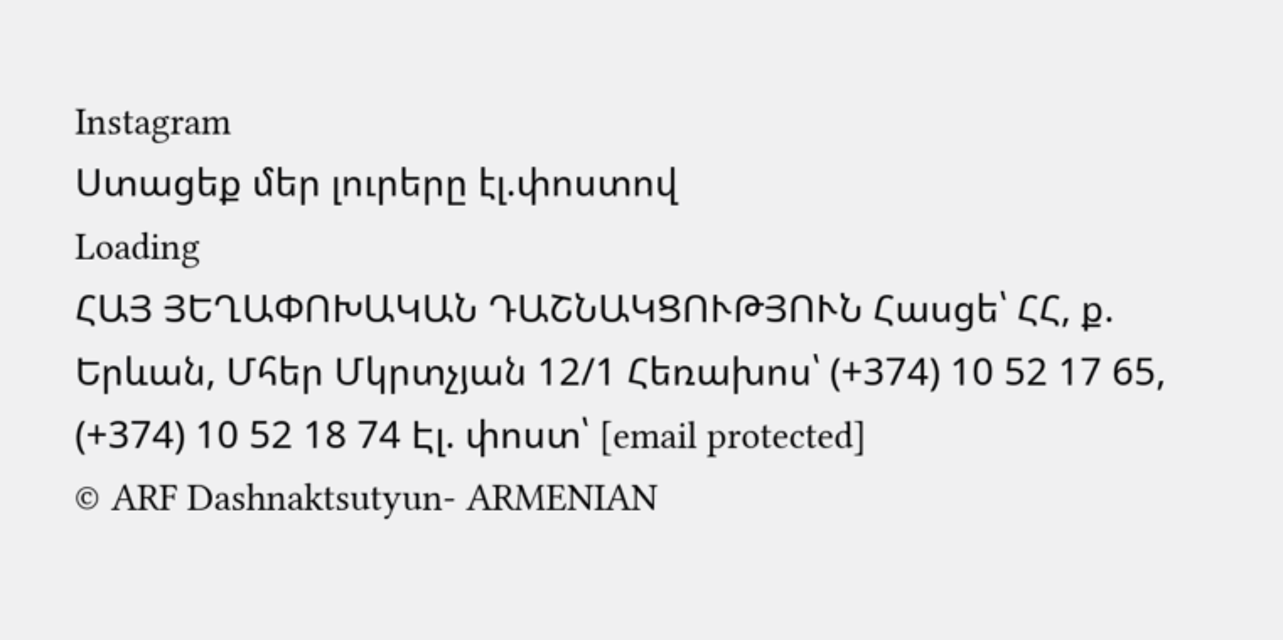Instagram
Ստացեք մեր լուրերը էլ.փոստով
Loading
ՀԱՅ ՅԵՂԱՓՈԽԱԿԱՆ ԴԱՇՆԱԿՑՈՒԹՅՈՒՆ Հասցե՝ ՀՀ, ք. Երևան, Մհեր Մկրտչյան 12/1 Հեռախոս՝ (+374) 10 52 17 65, (+374) 10 52 18 74 Էլ. փոստ՝ [email protected]
© ARF Dashnaktsutyun- ARMENIAN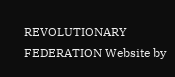REVOLUTIONARY FEDERATION Website by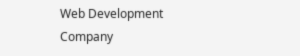Web Development Company